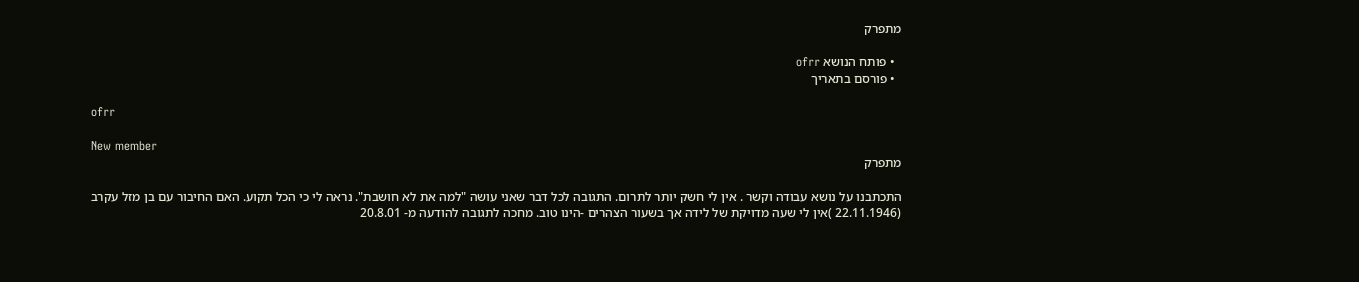מתפרק

  • פותח הנושא ofrr
  • פורסם בתאריך

ofrr

New member
מתפרק

התכתבנו על נושא עבודה וקשר . אין לי חשק יותר לתרום. התגובה לכל דבר שאני עושה "למה את לא חושבת". נראה לי כי הכל תקוע. האם החיבור עם בן מזל עקרב (22.11.1946 )אין לי שעה מדויקת של לידה אך בשעור הצהרים -הינו טוב. מחכה לתגובה להודעה מ- 20.8.01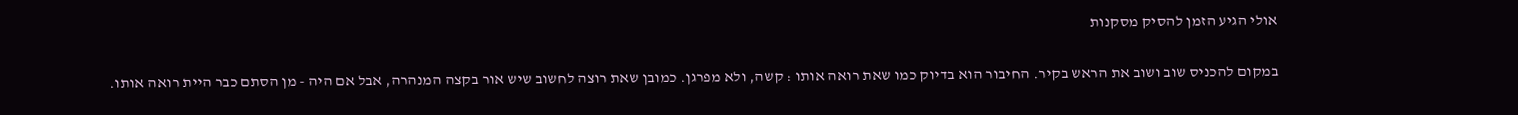אולי הגיע הזמן להסיק מסקנות

במקום להכניס שוב ושוב את הראש בקיר. החיבור הוא בדיוק כמו שאת רואה אותו : קשה, ולא מפרגן. כמובן שאת רוצה לחשוב שיש אור בקצה המנהרה, אבל אם היה - מן הסתם כבר היית רואה אותו.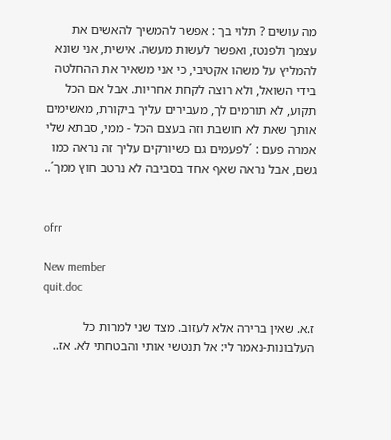מה עושים ? תלוי בך : אפשר להמשיך להאשים את עצמך ולפנטז, ואפשר לעשות מעשה. אישית, אני שונא להמליץ על משהו אקטיבי, כי אני משאיר את ההחלטה בידי השואל, ולא רוצה לקחת אחריות. אבל אם הכל תקוע, לא תורמים לך, מעבירים עליך ביקורת, מאשימים אותך שאת לא חושבת וזה בעצם הכל - ממי, סבתא שלי אמרה פעם : ´לפעמים גם כשיורקים עליך זה נראה כמו גשם, אבל נראה שאף אחד בסביבה לא נרטב חוץ ממך´..


ofrr

New member
quit.doc

ז.א. שאין ברירה אלא לעזוב. מצד שני למרות כל העלבונות-נאמר לי: אל תנטשי אותי והבטחתי לא. אז..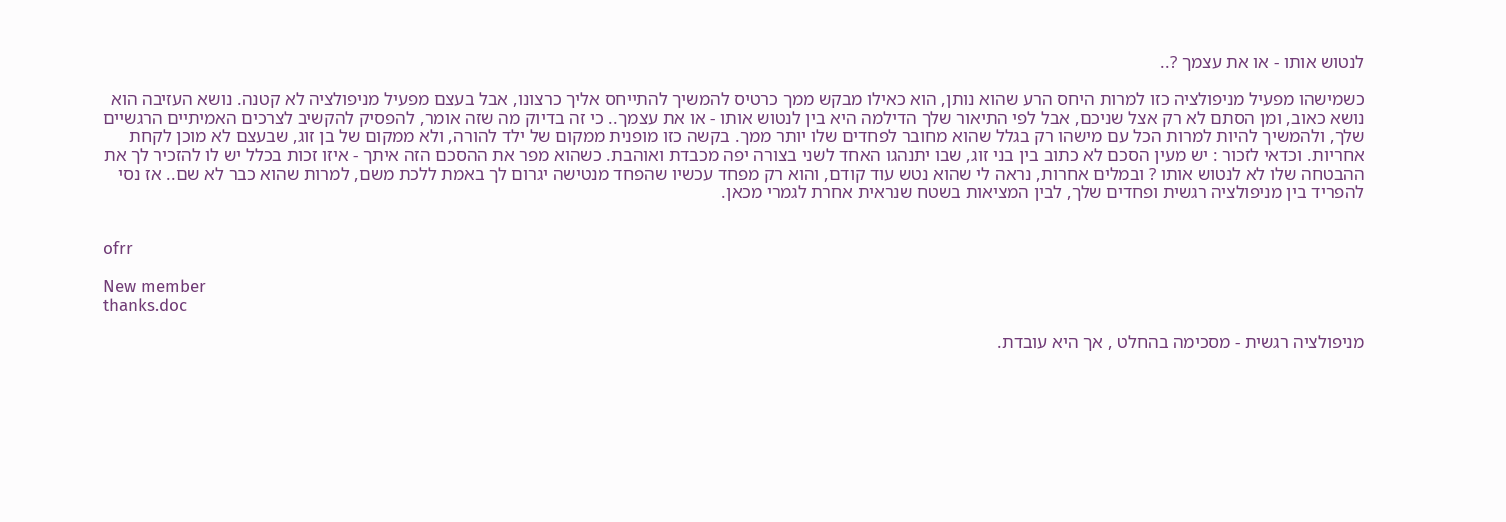לנטוש אותו - או את עצמך ?..

כשמישהו מפעיל מניפולציה כזו למרות היחס הרע שהוא נותן, הוא כאילו מבקש ממך כרטיס להמשיך להתייחס אליך כרצונו, אבל בעצם מפעיל מניפולציה לא קטנה. נושא העזיבה הוא נושא כאוב, ומן הסתם לא רק אצל שניכם, אבל לפי התיאור שלך הדילמה היא בין לנטוש אותו - או את עצמך.. כי זה בדיוק מה שזה אומר, להפסיק להקשיב לצרכים האמיתיים הרגשיים שלך, ולהמשיך להיות למרות הכל עם מישהו רק בגלל שהוא מחובר לפחדים שלו יותר ממך. בקשה כזו מופנית ממקום של ילד להורה, ולא ממקום של בן זוג, שבעצם לא מוכן לקחת אחריות. וכדאי לזכור : יש מעין הסכם לא כתוב בין בני זוג, שבו יתנהגו האחד לשני בצורה יפה מכבדת ואוהבת. כשהוא מפר את ההסכם הזה איתך - איזו זכות בכלל יש לו להזכיר לך את ההבטחה שלו לא לנטוש אותו ? ובמלים אחרות, נראה לי שהוא נטש עוד קודם, והוא רק מפחד עכשיו שהפחד מנטישה יגרום לך באמת ללכת משם, למרות שהוא כבר לא שם.. אז נסי להפריד בין מניפולציה רגשית ופחדים שלך, לבין המציאות בשטח שנראית אחרת לגמרי מכאן.


ofrr

New member
thanks.doc

מניפולציה רגשית - מסכימה בהחלט , אך היא עובדת.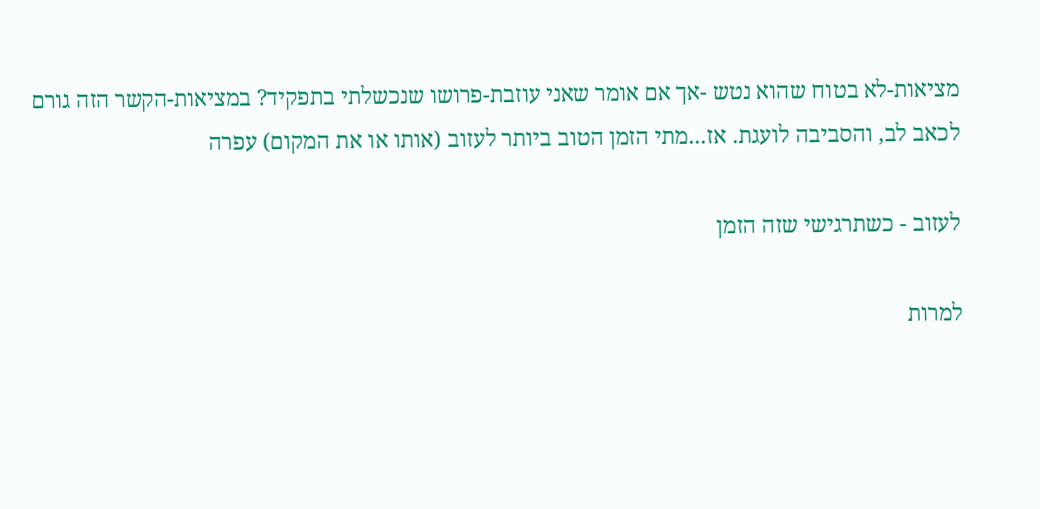מציאות-לא בטוח שהוא נטש -אך אם אומר שאני עוזבת-פרושו שנכשלתי בתפקיד? במציאות-הקשר הזה גורם לכאב לב, והסביבה לועגת. אז...מתי הזמן הטוב ביותר לעזוב (אותו או את המקום) עפרה

לעזוב - כשתרגישי שזה הזמן

למרות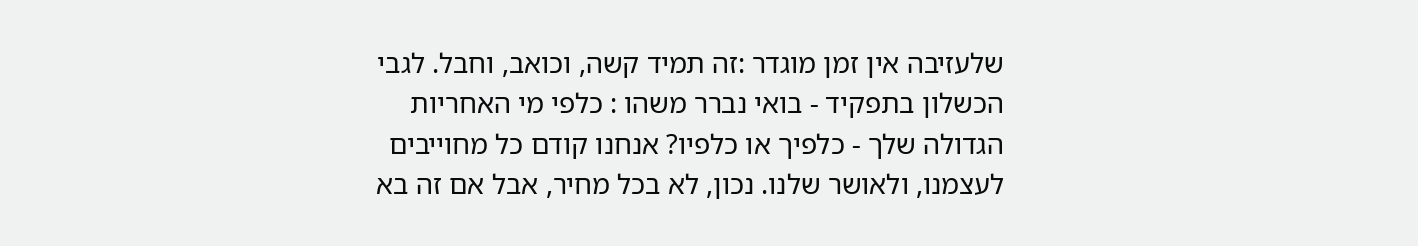שלעזיבה אין זמן מוגדר :זה תמיד קשה, וכואב, וחבל. לגבי הכשלון בתפקיד - בואי נברר משהו : כלפי מי האחריות הגדולה שלך - כלפיך או כלפיו? אנחנו קודם כל מחוייבים לעצמנו, ולאושר שלנו. נכון, לא בכל מחיר, אבל אם זה בא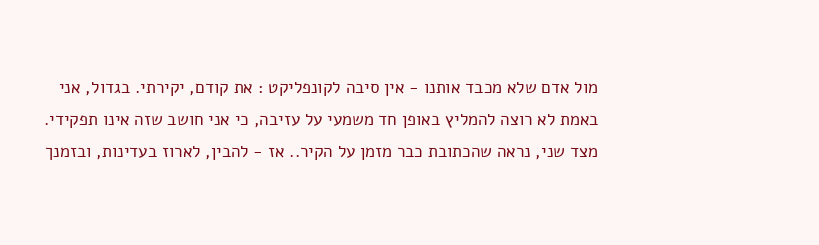מול אדם שלא מכבד אותנו - אין סיבה לקונפליקט : את קודם, יקירתי. בגדול, אני באמת לא רוצה להמליץ באופן חד משמעי על עזיבה, כי אני חושב שזה אינו תפקידי. מצד שני, נראה שהכתובת כבר מזמן על הקיר.. אז - להבין, לארוז בעדינות, ובזמנך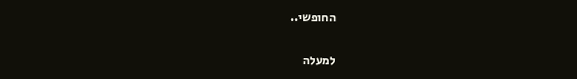החופשי..

למעלה